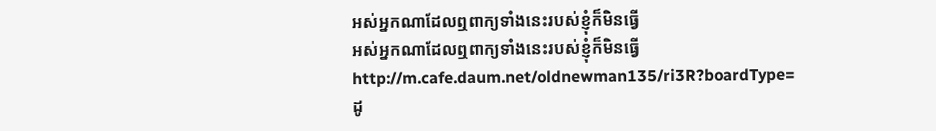អស់អ្នកណាដែលឮពាក្យទាំងនេះរបស់ខ្ញុំក៏មិនធ្វើ
អស់អ្នកណាដែលឮពាក្យទាំងនេះរបស់ខ្ញុំក៏មិនធ្វើ
http://m.cafe.daum.net/oldnewman135/ri3R?boardType=
ដូ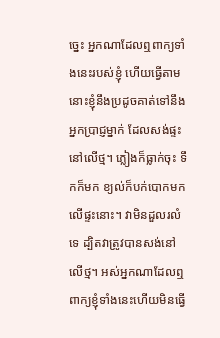ច្នេះ អ្នកណាដែលឮពាក្យទាំងនេះរបស់ខ្ញុំ ហើយធ្វើតាម នោះខ្ញុំនឹងប្រដូចគាត់ទៅនឹងអ្នកប្រាជ្ញម្នាក់ ដែលសង់ផ្ទះនៅលើថ្ម។ ភ្លៀងក៏ធ្លាក់ចុះ ទឹកក៏មក ខ្យល់ក៏បក់បោកមកលើផ្ទះនោះ។ វាមិនដួលរលំទេ ដ្បិតវាត្រូវបានសង់នៅលើថ្ម។ អស់អ្នកណាដែលឮពាក្យខ្ញុំទាំងនេះហើយមិនធ្វើ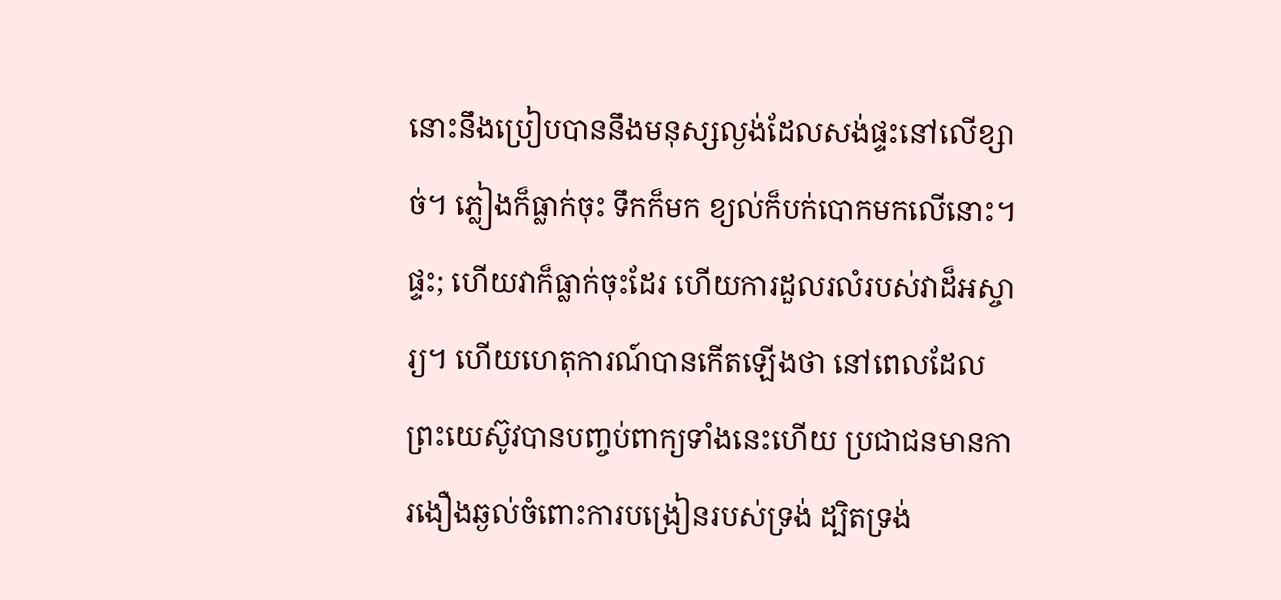នោះនឹងប្រៀបបាននឹងមនុស្សល្ងង់ដែលសង់ផ្ទះនៅលើខ្សាច់។ ភ្លៀងក៏ធ្លាក់ចុះ ទឹកក៏មក ខ្យល់ក៏បក់បោកមកលើនោះ។ ផ្ទះ; ហើយវាក៏ធ្លាក់ចុះដែរ ហើយការដួលរលំរបស់វាដ៏អស្ចារ្យ។ ហើយហេតុការណ៍បានកើតឡើងថា នៅពេលដែលព្រះយេស៊ូវបានបញ្ចប់ពាក្យទាំងនេះហើយ ប្រជាជនមានការងឿងឆ្ងល់ចំពោះការបង្រៀនរបស់ទ្រង់ ដ្បិតទ្រង់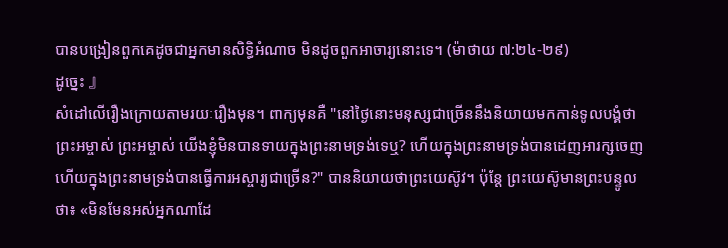បានបង្រៀនពួកគេដូចជាអ្នកមានសិទ្ធិអំណាច មិនដូចពួកអាចារ្យនោះទេ។ (ម៉ាថាយ ៧:២៤-២៩)
ដូច្នេះ 』
សំដៅលើរឿងក្រោយតាមរយៈរឿងមុន។ ពាក្យមុនគឺ "នៅថ្ងៃនោះមនុស្សជាច្រើននឹងនិយាយមកកាន់ទូលបង្គំថា ព្រះអម្ចាស់ ព្រះអម្ចាស់ យើងខ្ញុំមិនបានទាយក្នុងព្រះនាមទ្រង់ទេឬ? ហើយក្នុងព្រះនាមទ្រង់បានដេញអារក្សចេញ ហើយក្នុងព្រះនាមទ្រង់បានធ្វើការអស្ចារ្យជាច្រើន?" បាននិយាយថាព្រះយេស៊ូវ។ ប៉ុន្តែ ព្រះយេស៊ូមានព្រះបន្ទូលថា៖ «មិនមែនអស់អ្នកណាដែ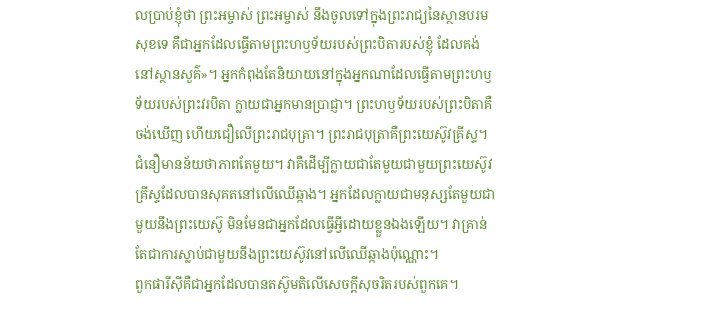លប្រាប់ខ្ញុំថា ព្រះអម្ចាស់ ព្រះអម្ចាស់ នឹងចូលទៅក្នុងព្រះរាជ្យនៃស្ថានបរមសុខទេ គឺជាអ្នកដែលធ្វើតាមព្រះហឫទ័យរបស់ព្រះបិតារបស់ខ្ញុំ ដែលគង់នៅស្ថានសួគ៌»។ អ្នកកំពុងតែនិយាយនៅក្នុងអ្នកណាដែលធ្វើតាមព្រះហឫទ័យរបស់ព្រះវរបិតា ក្លាយជាអ្នកមានប្រាជ្ញា។ ព្រះហឫទ័យរបស់ព្រះបិតាគឺចង់ឃើញ ហើយជឿលើព្រះរាជបុត្រា។ ព្រះរាជបុត្រាគឺព្រះយេស៊ូវគ្រីស្ទ។ ជំនឿមានន័យថាភាពតែមួយ។ វាគឺដើម្បីក្លាយជាតែមួយជាមួយព្រះយេស៊ូវគ្រីស្ទដែលបានសុគតនៅលើឈើឆ្កាង។ អ្នកដែលក្លាយជាមនុស្សតែមួយជាមួយនឹងព្រះយេស៊ូ មិនមែនជាអ្នកដែលធ្វើអ្វីដោយខ្លួនឯងឡើយ។ វាគ្រាន់តែជាការស្លាប់ជាមួយនឹងព្រះយេស៊ូវនៅលើឈើឆ្កាងប៉ុណ្ណោះ។
ពួកផារីស៊ីគឺជាអ្នកដែលបានតស៊ូមតិលើសេចក្តីសុចរិតរបស់ពួកគេ។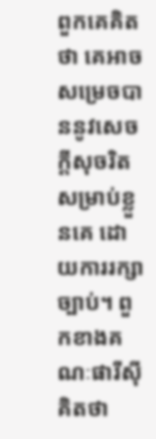ពួកគេគិតថា គេអាចសម្រេចបាននូវសេចក្ដីសុចរិតសម្រាប់ខ្លួនគេ ដោយការរក្សាច្បាប់។ ពួកខាងគណៈផារីស៊ីគិតថា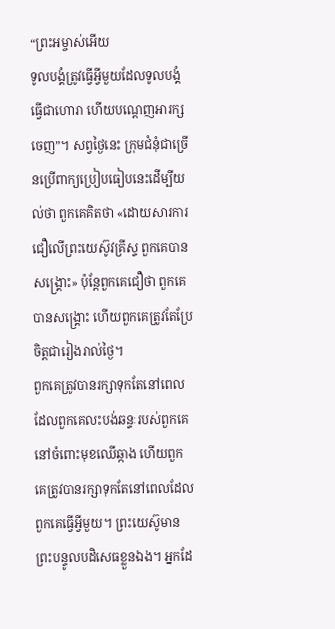“ព្រះអម្ចាស់អើយ
ទូលបង្គំត្រូវធ្វើអ្វីមួយដែលទូលបង្គំធ្វើជាហោរា ហើយបណ្តេញអារក្សចេញ”។ សព្វថ្ងៃនេះ ក្រុមជំនុំជាច្រើនប្រើពាក្យប្រៀបធៀបនេះដើម្បីយល់ថា ពួកគេគិតថា «ដោយសារការជឿលើព្រះយេស៊ូវគ្រីស្ទ ពួកគេបានសង្រ្គោះ» ប៉ុន្តែពួកគេជឿថា ពួកគេបានសង្រ្គោះ ហើយពួកគេត្រូវតែប្រែចិត្តជារៀងរាល់ថ្ងៃ។
ពួកគេត្រូវបានរក្សាទុកតែនៅពេលដែលពួកគេលះបង់ឆន្ទៈរបស់ពួកគេនៅចំពោះមុខឈើឆ្កាង ហើយពួកគេត្រូវបានរក្សាទុកតែនៅពេលដែលពួកគេធ្វើអ្វីមួយ។ ព្រះយេស៊ូមានព្រះបន្ទូលបដិសេធខ្លួនឯង។ អ្នកដែ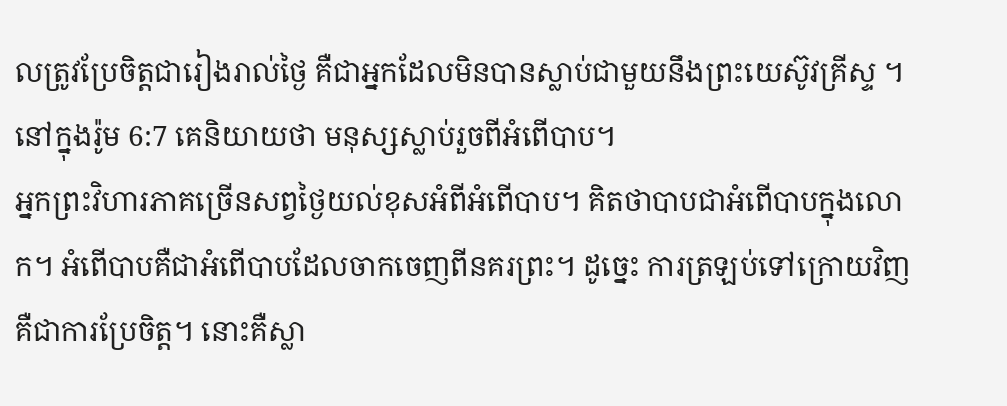លត្រូវប្រែចិត្តជារៀងរាល់ថ្ងៃ គឺជាអ្នកដែលមិនបានស្លាប់ជាមួយនឹងព្រះយេស៊ូវគ្រីស្ទ ។ នៅក្នុងរ៉ូម 6:7 គេនិយាយថា មនុស្សស្លាប់រួចពីអំពើបាប។
អ្នកព្រះវិហារភាគច្រើនសព្វថ្ងៃយល់ខុសអំពីអំពើបាប។ គិតថាបាបជាអំពើបាបក្នុងលោក។ អំពើបាបគឺជាអំពើបាបដែលចាកចេញពីនគរព្រះ។ ដូច្នេះ ការត្រឡប់ទៅក្រោយវិញគឺជាការប្រែចិត្ត។ នោះគឺស្លា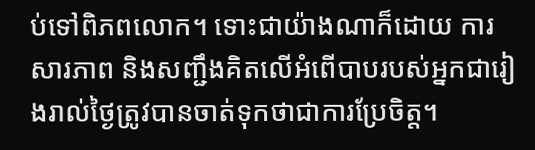ប់ទៅពិភពលោក។ ទោះជាយ៉ាងណាក៏ដោយ ការសារភាព និងសញ្ជឹងគិតលើអំពើបាបរបស់អ្នកជារៀងរាល់ថ្ងៃត្រូវបានចាត់ទុកថាជាការប្រែចិត្ត។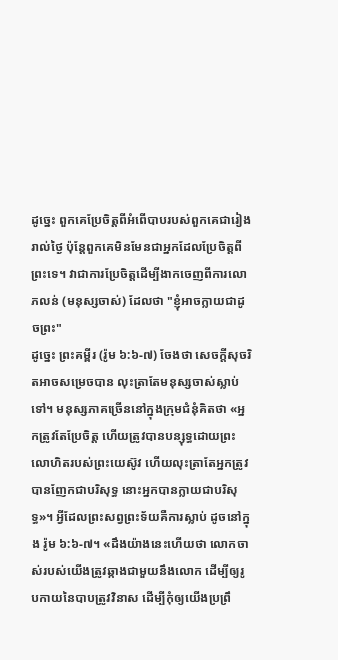ដូច្នេះ ពួកគេប្រែចិត្តពីអំពើបាបរបស់ពួកគេជារៀងរាល់ថ្ងៃ ប៉ុន្តែពួកគេមិនមែនជាអ្នកដែលប្រែចិត្តពីព្រះទេ។ វាជាការប្រែចិត្តដើម្បីងាកចេញពីការលោភលន់ (មនុស្សចាស់) ដែលថា "ខ្ញុំអាចក្លាយជាដូចព្រះ"
ដូច្នេះ ព្រះគម្ពីរ (រ៉ូម ៦:៦-៧) ចែងថា សេចក្តីសុចរិតអាចសម្រេចបាន លុះត្រាតែមនុស្សចាស់ស្លាប់ទៅ។ មនុស្សភាគច្រើននៅក្នុងក្រុមជំនុំគិតថា «អ្នកត្រូវតែប្រែចិត្ត ហើយត្រូវបានបន្សុទ្ធដោយព្រះលោហិតរបស់ព្រះយេស៊ូវ ហើយលុះត្រាតែអ្នកត្រូវបានញែកជាបរិសុទ្ធ នោះអ្នកបានក្លាយជាបរិសុទ្ធ»។ អ្វីដែលព្រះសព្វព្រះទ័យគឺការស្លាប់ ដូចនៅក្នុង រ៉ូម ៦:៦-៧។ «ដឹងយ៉ាងនេះហើយថា លោកចាស់របស់យើងត្រូវឆ្កាងជាមួយនឹងលោក ដើម្បីឲ្យរូបកាយនៃបាបត្រូវវិនាស ដើម្បីកុំឲ្យយើងប្រព្រឹ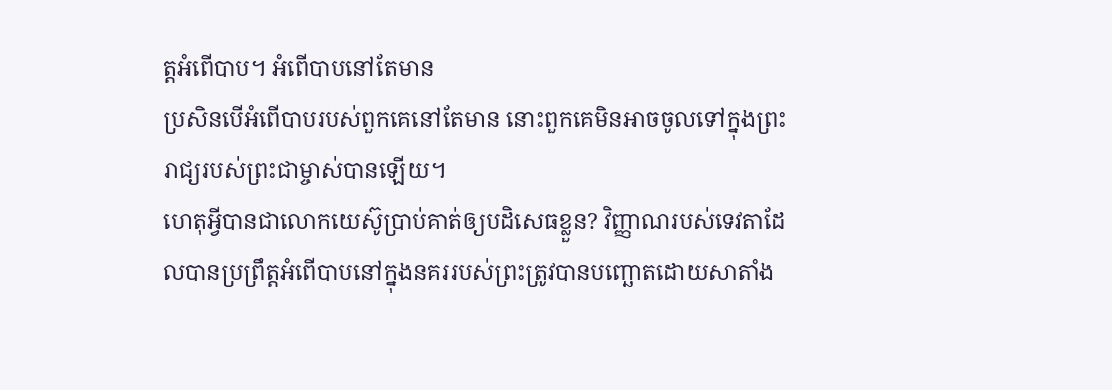ត្តអំពើបាប។ អំពើបាបនៅតែមាន
ប្រសិនបើអំពើបាបរបស់ពួកគេនៅតែមាន នោះពួកគេមិនអាចចូលទៅក្នុងព្រះរាជ្យរបស់ព្រះជាម្ចាស់បានឡើយ។
ហេតុអ្វីបានជាលោកយេស៊ូប្រាប់គាត់ឲ្យបដិសេធខ្លួន? វិញ្ញាណរបស់ទេវតាដែលបានប្រព្រឹត្តអំពើបាបនៅក្នុងនគររបស់ព្រះត្រូវបានបញ្ឆោតដោយសាតាំង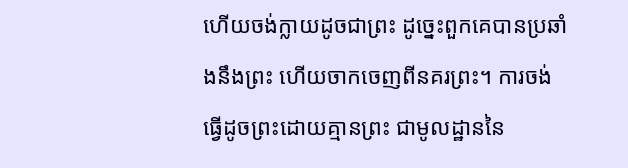ហើយចង់ក្លាយដូចជាព្រះ ដូច្នេះពួកគេបានប្រឆាំងនឹងព្រះ ហើយចាកចេញពីនគរព្រះ។ ការចង់ធ្វើដូចព្រះដោយគ្មានព្រះ ជាមូលដ្ឋាននៃ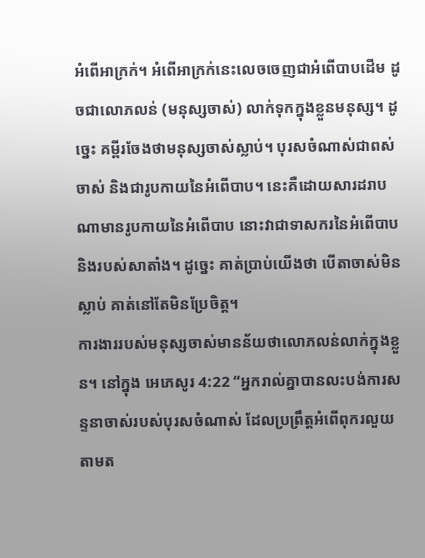អំពើអាក្រក់។ អំពើអាក្រក់នេះលេចចេញជាអំពើបាបដើម ដូចជាលោភលន់ (មនុស្សចាស់) លាក់ទុកក្នុងខ្លួនមនុស្ស។ ដូច្នេះ គម្ពីរចែងថាមនុស្សចាស់ស្លាប់។ បុរសចំណាស់ជាពស់ចាស់ និងជារូបកាយនៃអំពើបាប។ នេះគឺដោយសារដរាបណាមានរូបកាយនៃអំពើបាប នោះវាជាទាសករនៃអំពើបាប និងរបស់សាតាំង។ ដូច្នេះ គាត់ប្រាប់យើងថា បើតាចាស់មិនស្លាប់ គាត់នៅតែមិនប្រែចិត្ត។
ការងាររបស់មនុស្សចាស់មានន័យថាលោភលន់លាក់ក្នុងខ្លួន។ នៅក្នុង អេភេសូរ 4:22 “អ្នករាល់គ្នាបានលះបង់ការសន្ទនាចាស់របស់បុរសចំណាស់ ដែលប្រព្រឹត្តអំពើពុករលួយតាមត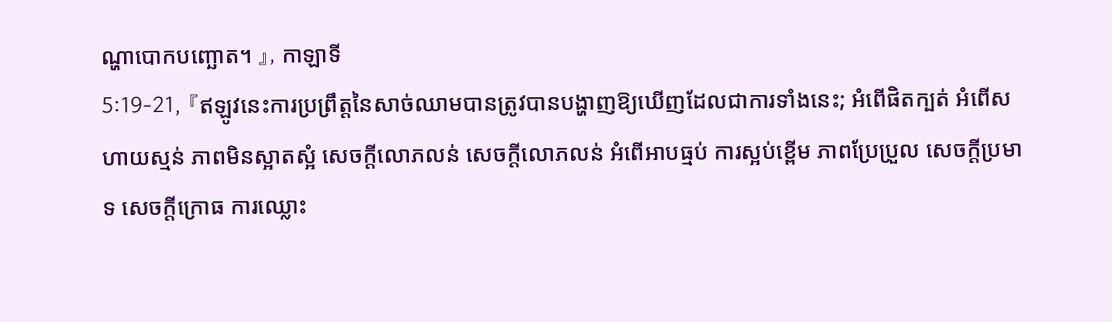ណ្ហាបោកបញ្ឆោត។ 』, កាឡាទី
5:19-21, 『ឥឡូវនេះការប្រព្រឹត្តនៃសាច់ឈាមបានត្រូវបានបង្ហាញឱ្យឃើញដែលជាការទាំងនេះ; អំពើផិតក្បត់ អំពើសហាយស្មន់ ភាពមិនស្អាតស្អំ សេចក្តីលោភលន់ សេចក្តីលោភលន់ អំពើអាបធ្មប់ ការស្អប់ខ្ពើម ភាពប្រែប្រួល សេចក្តីប្រមាទ សេចក្តីក្រោធ ការឈ្លោះ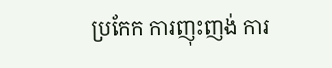ប្រកែក ការញុះញង់ ការ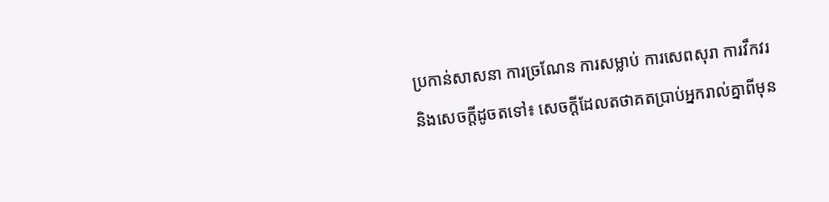ប្រកាន់សាសនា ការច្រណែន ការសម្លាប់ ការសេពសុរា ការវឹកវរ និងសេចក្តីដូចតទៅ៖ សេចក្តីដែលតថាគតប្រាប់អ្នករាល់គ្នាពីមុន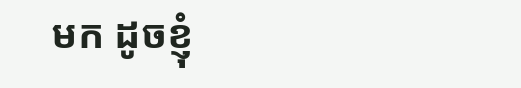មក ដូចខ្ញុំ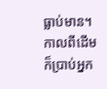ធ្លាប់មាន។ កាលពីដើមក៏ប្រាប់អ្នក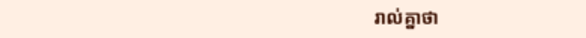រាល់គ្នាថា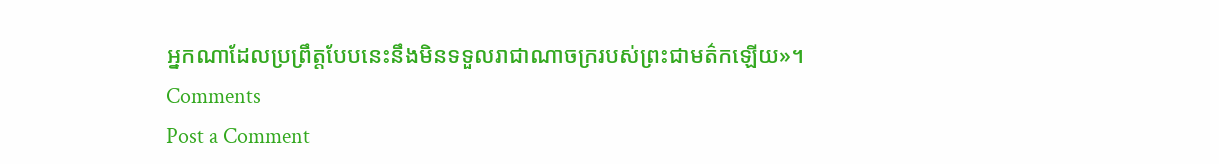អ្នកណាដែលប្រព្រឹត្តបែបនេះនឹងមិនទទួលរាជាណាចក្ររបស់ព្រះជាមត៌កឡើយ»។
Comments
Post a Comment